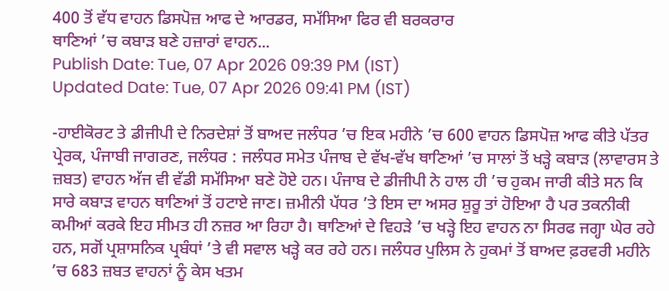400 ਤੋਂ ਵੱਧ ਵਾਹਨ ਡਿਸਪੋਜ਼ ਆਫ ਦੇ ਆਰਡਰ, ਸਮੱਸਿਆ ਫਿਰ ਵੀ ਬਰਕਰਾਰ
ਥਾਣਿਆਂ ’ਚ ਕਬਾੜ ਬਣੇ ਹਜ਼ਾਰਾਂ ਵਾਹਨ...
Publish Date: Tue, 07 Apr 2026 09:39 PM (IST)
Updated Date: Tue, 07 Apr 2026 09:41 PM (IST)

-ਹਾਈਕੋਰਟ ਤੇ ਡੀਜੀਪੀ ਦੇ ਨਿਰਦੇਸ਼ਾਂ ਤੋਂ ਬਾਅਦ ਜਲੰਧਰ ’ਚ ਇਕ ਮਹੀਨੇ ’ਚ 600 ਵਾਹਨ ਡਿਸਪੋਜ਼ ਆਫ ਕੀਤੇ ਪੱਤਰ ਪ੍ਰੇਰਕ, ਪੰਜਾਬੀ ਜਾਗਰਣ, ਜਲੰਧਰ : ਜਲੰਧਰ ਸਮੇਤ ਪੰਜਾਬ ਦੇ ਵੱਖ-ਵੱਖ ਥਾਣਿਆਂ ’ਚ ਸਾਲਾਂ ਤੋਂ ਖੜ੍ਹੇ ਕਬਾੜ (ਲਾਵਾਰਸ ਤੇ ਜ਼ਬਤ) ਵਾਹਨ ਅੱਜ ਵੀ ਵੱਡੀ ਸਮੱਸਿਆ ਬਣੇ ਹੋਏ ਹਨ। ਪੰਜਾਬ ਦੇ ਡੀਜੀਪੀ ਨੇ ਹਾਲ ਹੀ ’ਚ ਹੁਕਮ ਜਾਰੀ ਕੀਤੇ ਸਨ ਕਿ ਸਾਰੇ ਕਬਾੜ ਵਾਹਨ ਥਾਣਿਆਂ ਤੋਂ ਹਟਾਏ ਜਾਣ। ਜ਼ਮੀਨੀ ਪੱਧਰ ’ਤੇ ਇਸ ਦਾ ਅਸਰ ਸ਼ੁਰੂ ਤਾਂ ਹੋਇਆ ਹੈ ਪਰ ਤਕਨੀਕੀ ਕਮੀਆਂ ਕਰਕੇ ਇਹ ਸੀਮਤ ਹੀ ਨਜ਼ਰ ਆ ਰਿਹਾ ਹੈ। ਥਾਣਿਆਂ ਦੇ ਵਿਹੜੇ ’ਚ ਖੜ੍ਹੇ ਇਹ ਵਾਹਨ ਨਾ ਸਿਰਫ ਜਗ੍ਹਾ ਘੇਰ ਰਹੇ ਹਨ, ਸਗੋਂ ਪ੍ਰਸ਼ਾਸਨਿਕ ਪ੍ਰਬੰਧਾਂ ’ਤੇ ਵੀ ਸਵਾਲ ਖੜ੍ਹੇ ਕਰ ਰਹੇ ਹਨ। ਜਲੰਧਰ ਪੁਲਿਸ ਨੇ ਹੁਕਮਾਂ ਤੋਂ ਬਾਅਦ ਫ਼ਰਵਰੀ ਮਹੀਨੇ ’ਚ 683 ਜ਼ਬਤ ਵਾਹਨਾਂ ਨੂੰ ਕੇਸ ਖਤਮ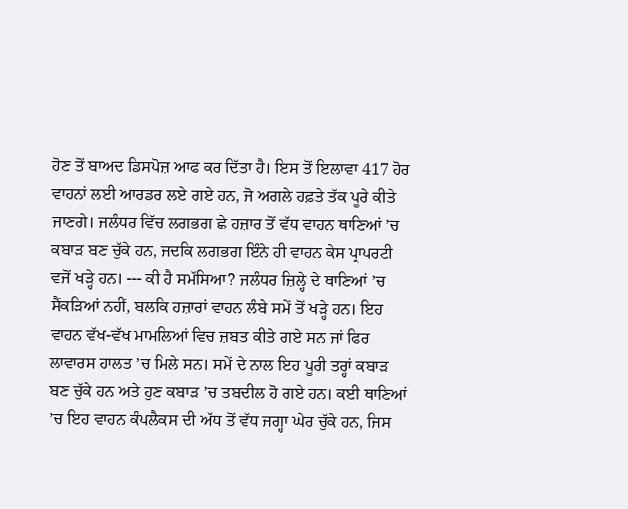ਹੋਣ ਤੋਂ ਬਾਅਦ ਡਿਸਪੋਜ਼ ਆਫ ਕਰ ਦਿੱਤਾ ਹੈ। ਇਸ ਤੋਂ ਇਲਾਵਾ 417 ਹੋਰ ਵਾਹਨਾਂ ਲਈ ਆਰਡਰ ਲਏ ਗਏ ਹਨ, ਜੋ ਅਗਲੇ ਹਫ਼ਤੇ ਤੱਕ ਪੂਰੇ ਕੀਤੇ ਜਾਣਗੇ। ਜਲੰਧਰ ਵਿੱਚ ਲਗਭਗ ਛੇ ਹਜ਼ਾਰ ਤੋਂ ਵੱਧ ਵਾਹਨ ਥਾਣਿਆਂ ’ਚ ਕਬਾੜ ਬਣ ਚੁੱਕੇ ਹਨ, ਜਦਕਿ ਲਗਭਗ ਇੰਨੇ ਹੀ ਵਾਹਨ ਕੇਸ ਪ੍ਰਾਪਰਟੀ ਵਜੋਂ ਖੜ੍ਹੇ ਹਨ। --- ਕੀ ਹੈ ਸਮੱਸਿਆ? ਜਲੰਧਰ ਜ਼ਿਲ੍ਹੇ ਦੇ ਥਾਣਿਆਂ ’ਚ ਸੈਂਕੜਿਆਂ ਨਹੀਂ, ਬਲਕਿ ਹਜ਼ਾਰਾਂ ਵਾਹਨ ਲੰਬੇ ਸਮੇਂ ਤੋਂ ਖੜ੍ਹੇ ਹਨ। ਇਹ ਵਾਹਨ ਵੱਖ-ਵੱਖ ਮਾਮਲਿਆਂ ਵਿਚ ਜ਼ਬਤ ਕੀਤੇ ਗਏ ਸਨ ਜਾਂ ਫਿਰ ਲਾਵਾਰਸ ਹਾਲਤ ’ਚ ਮਿਲੇ ਸਨ। ਸਮੇਂ ਦੇ ਨਾਲ ਇਹ ਪੂਰੀ ਤਰ੍ਹਾਂ ਕਬਾੜ ਬਣ ਚੁੱਕੇ ਹਨ ਅਤੇ ਹੁਣ ਕਬਾੜ ’ਚ ਤਬਦੀਲ ਹੋ ਗਏ ਹਨ। ਕਈ ਥਾਣਿਆਂ ’ਚ ਇਹ ਵਾਹਨ ਕੰਪਲੈਕਸ ਦੀ ਅੱਧ ਤੋਂ ਵੱਧ ਜਗ੍ਹਾ ਘੇਰ ਚੁੱਕੇ ਹਨ, ਜਿਸ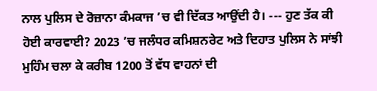ਨਾਲ ਪੁਲਿਸ ਦੇ ਰੋਜ਼ਾਨਾ ਕੰਮਕਾਜ ’ਚ ਵੀ ਦਿੱਕਤ ਆਉਂਦੀ ਹੈ। --- ਹੁਣ ਤੱਕ ਕੀ ਹੋਈ ਕਾਰਵਾਈ? 2023 ’ਚ ਜਲੰਧਰ ਕਮਿਸ਼ਨਰੇਟ ਅਤੇ ਦਿਹਾਤ ਪੁਲਿਸ ਨੇ ਸਾਂਝੀ ਮੁਹਿੰਮ ਚਲਾ ਕੇ ਕਰੀਬ 1200 ਤੋਂ ਵੱਧ ਵਾਹਨਾਂ ਦੀ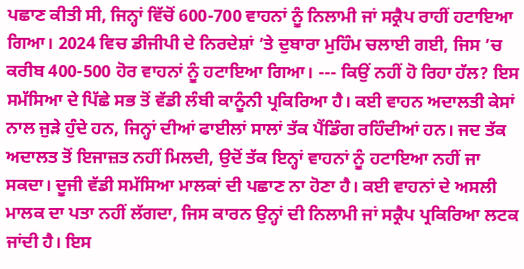ਪਛਾਣ ਕੀਤੀ ਸੀ, ਜਿਨ੍ਹਾਂ ਵਿੱਚੋਂ 600-700 ਵਾਹਨਾਂ ਨੂੰ ਨਿਲਾਮੀ ਜਾਂ ਸਕ੍ਰੈਪ ਰਾਹੀਂ ਹਟਾਇਆ ਗਿਆ। 2024 ਵਿਚ ਡੀਜੀਪੀ ਦੇ ਨਿਰਦੇਸ਼ਾਂ ’ਤੇ ਦੁਬਾਰਾ ਮੁਹਿੰਮ ਚਲਾਈ ਗਈ, ਜਿਸ ’ਚ ਕਰੀਬ 400-500 ਹੋਰ ਵਾਹਨਾਂ ਨੂੰ ਹਟਾਇਆ ਗਿਆ। --- ਕਿਉਂ ਨਹੀਂ ਹੋ ਰਿਹਾ ਹੱਲ? ਇਸ ਸਮੱਸਿਆ ਦੇ ਪਿੱਛੇ ਸਭ ਤੋਂ ਵੱਡੀ ਲੰਬੀ ਕਾਨੂੰਨੀ ਪ੍ਰਕਿਰਿਆ ਹੈ। ਕਈ ਵਾਹਨ ਅਦਾਲਤੀ ਕੇਸਾਂ ਨਾਲ ਜੁੜੇ ਹੁੰਦੇ ਹਨ, ਜਿਨ੍ਹਾਂ ਦੀਆਂ ਫਾਈਲਾਂ ਸਾਲਾਂ ਤੱਕ ਪੈਂਡਿੰਗ ਰਹਿੰਦੀਆਂ ਹਨ। ਜਦ ਤੱਕ ਅਦਾਲਤ ਤੋਂ ਇਜਾਜ਼ਤ ਨਹੀਂ ਮਿਲਦੀ, ਉਦੋਂ ਤੱਕ ਇਨ੍ਹਾਂ ਵਾਹਨਾਂ ਨੂੰ ਹਟਾਇਆ ਨਹੀਂ ਜਾ ਸਕਦਾ। ਦੂਜੀ ਵੱਡੀ ਸਮੱਸਿਆ ਮਾਲਕਾਂ ਦੀ ਪਛਾਣ ਨਾ ਹੋਣਾ ਹੈ। ਕਈ ਵਾਹਨਾਂ ਦੇ ਅਸਲੀ ਮਾਲਕ ਦਾ ਪਤਾ ਨਹੀਂ ਲੱਗਦਾ, ਜਿਸ ਕਾਰਨ ਉਨ੍ਹਾਂ ਦੀ ਨਿਲਾਮੀ ਜਾਂ ਸਕ੍ਰੈਪ ਪ੍ਰਕਿਰਿਆ ਲਟਕ ਜਾਂਦੀ ਹੈ। ਇਸ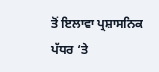ਤੋਂ ਇਲਾਵਾ ਪ੍ਰਸ਼ਾਸਨਿਕ ਪੱਧਰ ‘ਤੇ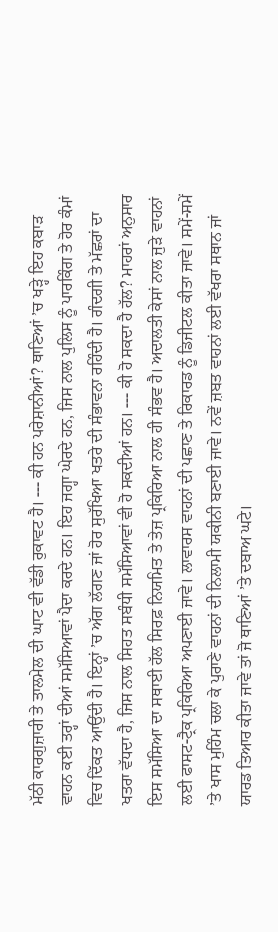ਮੱਠੀ ਕਾਰਗੁਜ਼ਾਰੀ ਤੇ ਤਾਲਮੇਲ ਦੀ ਘਾਟ ਵੀ ਵੱਡੀ ਰੁਕਾਵਟ ਹੈ। --- ਕੀ ਹਨ ਪਰੇਸ਼ਾਨੀਆਂ? ਥਾਣਿਆਂ ’ਚ ਖੜ੍ਹੇ ਇਹ ਕਬਾੜ ਵਾਹਨ ਕਈ ਤਰ੍ਹਾਂ ਦੀਆਂ ਸਮੱਸਿਆਵਾਂ ਪੈਦਾ ਕਰਦੇ ਹਨ। ਇਹ ਜਗ੍ਹਾ ਘੇਰਦੇ ਹਨ, ਜਿਸ ਨਾਲ ਪੁਲਿਸ ਨੂੰ ਪਾਰਕਿੰਗ ਤੇ ਹੋਰ ਕੰਮਾਂ ਵਿਚ ਦਿੱਕਤ ਆਉਂਦੀ ਹੈ। ਇਨ੍ਹਾਂ ’ਚ ਅੱਗ ਲੱਗਣ ਜਾਂ ਹੋਰ ਸੁਰੱਖਿਆ ਖਤਰੇ ਦੀ ਸੰਭਾਵਨਾ ਰਹਿੰਦੀ ਹੈ। ਗੰਦਗੀ ਤੇ ਮੱਛਰਾਂ ਦਾ ਖਤਰਾ ਵੱਧਦਾ ਹੈ, ਜਿਸ ਨਾਲ ਸਿਹਤ ਸਬੰਧੀ ਸਮੱਸਿਆਵਾਂ ਵੀ ਹੋ ਸਕਦੀਆਂ ਹਨ। --- ਕੀ ਹੋ ਸਕਦਾ ਹੈ ਹੱਲ? ਮਾਹਰਾਂ ਅਨੁਸਾਰ ਇਸ ਸਮੱਸਿਆ ਦਾ ਸਥਾਈ ਹੱਲ ਸਿਰਫ਼ ਨਿਯਮਿਤ ਤੇ ਤੇਜ਼ ਪ੍ਰਕਿਰਿਆ ਨਾਲ ਹੀ ਸੰਭਵ ਹੈ। ਅਦਾਲਤੀ ਕੇਸਾਂ ਨਾਲ ਜੁੜੇ ਵਾਹਨਾਂ ਲਈ ਫਾਸਟ-ਟ੍ਰੈਕ ਪ੍ਰਕਿਰਿਆ ਅਪਣਾਈ ਜਾਵੇ। ਲਾਵਾਰਸ ਵਾਹਨਾਂ ਦੀ ਪਛਾਣ ਤੇ ਰਿਕਾਰਡ ਨੂੰ ਡਿਜੀਟਲ ਕੀਤਾ ਜਾਵੇ। ਸਮੇਂ-ਸਮੇਂ ’ਤੇ ਖਾਸ ਮੁਹਿੰਮ ਚਲਾ ਕੇ ਪੁਰਾਣੇ ਵਾਹਨਾਂ ਦੀ ਨਿਲਾਮੀ ਯਕੀਨੀ ਬਣਾਈ ਜਾਵੇ। ਨਵੇਂ ਜ਼ਬਤ ਵਾਹਨਾਂ ਲਈ ਵੱਖਰਾ ਸਥਾਨ ਜਾਂ ਯਾਰਡ ਤਿਆਰ ਕੀਤਾ ਜਾਵੇ ਤਾਂ ਜੋ ਥਾਣਿਆਂ ’ਤੇ ਦਬਾਅ ਘਟੇ।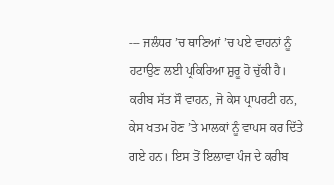--- ਜਲੰਧਰ ’ਚ ਥਾਣਿਆਂ ’ਚ ਪਏ ਵਾਹਨਾਂ ਨੂੰ ਹਟਾਉਣ ਲਈ ਪ੍ਰਕਿਰਿਆ ਸ਼ੁਰੂ ਹੋ ਚੁੱਕੀ ਹੈ। ਕਰੀਬ ਸੱਤ ਸੌ ਵਾਹਨ, ਜੋ ਕੇਸ ਪ੍ਰਾਪਰਟੀ ਹਨ, ਕੇਸ ਖਤਮ ਹੋਣ ’ਤੇ ਮਾਲਕਾਂ ਨੂੰ ਵਾਪਸ ਕਰ ਦਿੱਤੇ ਗਏ ਹਨ। ਇਸ ਤੋਂ ਇਲਾਵਾ ਪੰਜ ਦੇ ਕਰੀਬ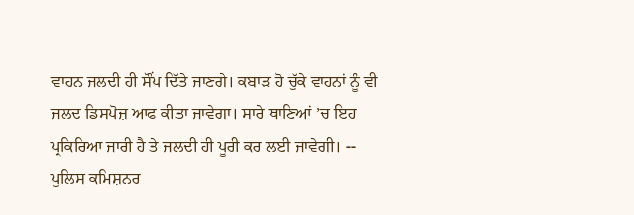ਵਾਹਨ ਜਲਦੀ ਹੀ ਸੌਂਪ ਦਿੱਤੇ ਜਾਣਗੇ। ਕਬਾੜ ਹੋ ਚੁੱਕੇ ਵਾਹਨਾਂ ਨੂੰ ਵੀ ਜਲਦ ਡਿਸਪੋਜ਼ ਆਫ ਕੀਤਾ ਜਾਵੇਗਾ। ਸਾਰੇ ਥਾਣਿਆਂ ’ਚ ਇਹ ਪ੍ਰਕਿਰਿਆ ਜਾਰੀ ਹੈ ਤੇ ਜਲਦੀ ਹੀ ਪੂਰੀ ਕਰ ਲਈ ਜਾਵੇਗੀ। -- ਪੁਲਿਸ ਕਮਿਸ਼ਨਰ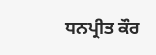ਧਨਪ੍ਰੀਤ ਕੌਰ